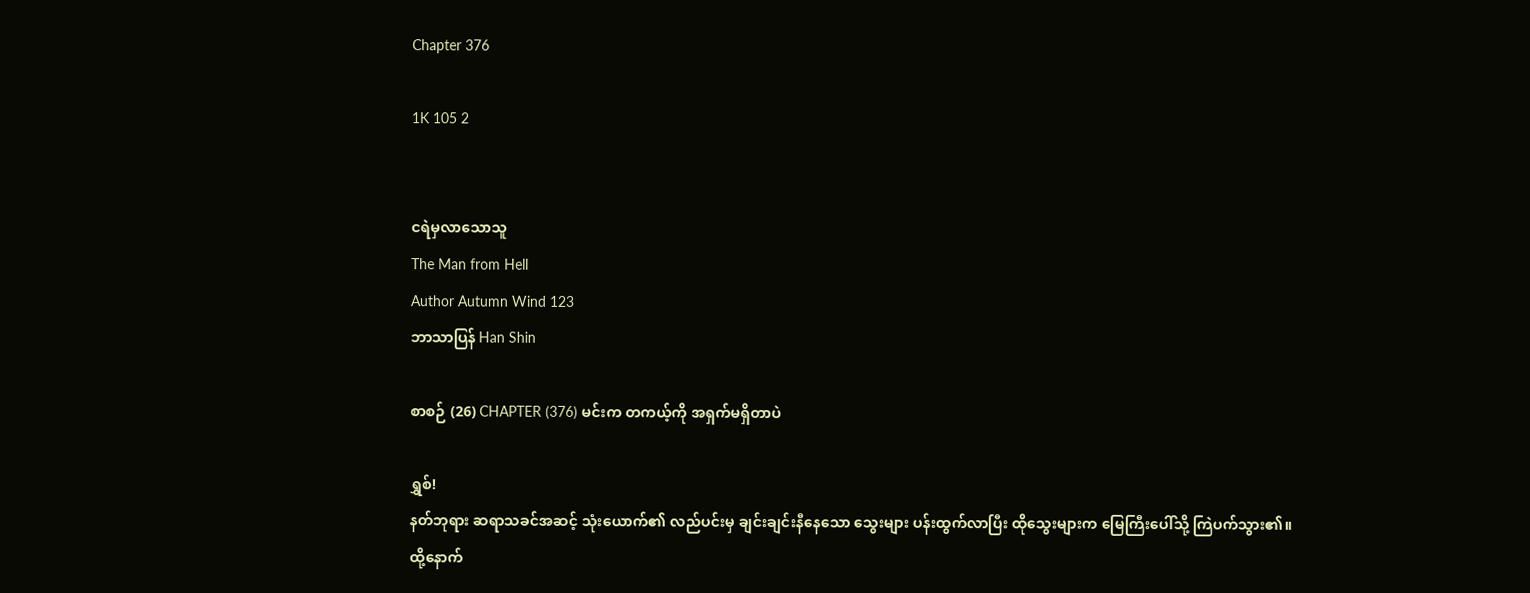Chapter 376

1K 105 2


ငရဲမှလာသောသူ
The Man from Hell
Author Autumn Wind 123
ဘာသာပြန် Han Shin

စာစဉ် (26) CHAPTER (376) မင်းက တကယ့်ကို အရှက်မရှိတာပဲ

ရွှစ်!
နတ်ဘုရား ဆရာသခင်အဆင့် သုံးယောက်၏ လည်ပင်းမှ ချင်းချင်းနီနေသော သွေးများ ပန်းထွက်လာပြီး ထိုသွေးများက မြေကြီးပေါ်သို့ ကြဲပက်သွား၏။
ထို့နောက်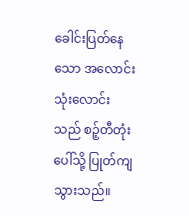ခေါင်းပြတ်နေသော အလောင်းသုံးလောင်းသည် စဉ့်တီတုံးပေါ်သို့ ပြုတ်ကျသွားသည်။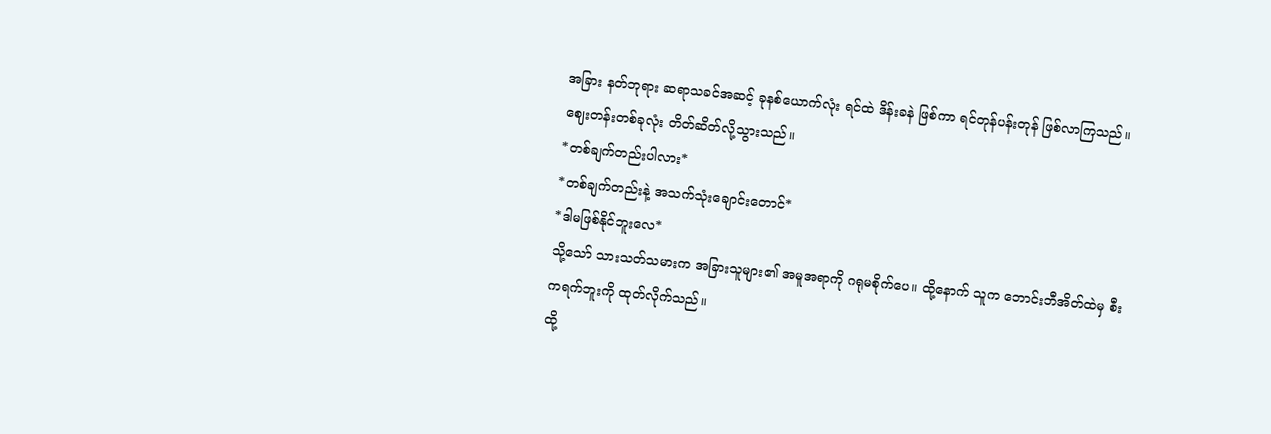အခြား နတ်ဘုရား ဆရာသခင်အဆင့် ခုနစ်ယောက်လုံး ရင်ထဲ ဒိန်းခနဲ ဖြစ်ကာ ရင်တုန်ပန်းတုန် ဖြစ်လာကြသည်။
ဈေးတန်းတစ်ခုလုံး တိတ်ဆိတ်လို့သွားသည်။
*တစ်ချက်တည်းပါလား*
*တစ်ချက်တည်းနဲ့ အသက်သုံးချောင်းတောင်*
*ဒါမဖြစ်နိုင်ဘူးလေ*
သို့သော် သားသတ်သမားက အခြားသူများ၏ အမူအရာကို ဂရုမစိုက်ပေ။ ထို့နောက် သူက ဘောင်းဘီအိတ်ထဲမှ စီးကရက်ဘူးကို ထုတ်လိုက်သည်။
ထို့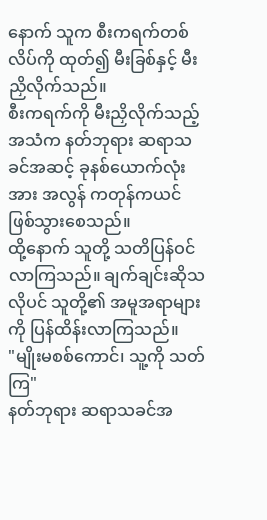နောက် သူက စီးကရက်တစ်လိပ်ကို ထုတ်၍ မီးခြစ်နှင့် မီးညှိလိုက်သည်။
စီးကရက်ကို မီးညှိလိုက်သည့်အသံက နတ်ဘုရား ဆရာသခင်အဆင့် ခုနစ်ယောက်လုံးအား အလွန် ကတုန်ကယင် ဖြစ်သွားစေသည်။
ထို့နောက် သူတို့ သတိပြန်ဝင်လာကြသည်။ ချက်ချင်းဆိုသလိုပင် သူတို့၏ အမူအရာများကို ပြန်ထိန်းလာကြသည်။
"မျိုးမစစ်ကောင်၊ သူ့ကို သတ်ကြ"
နတ်ဘုရား ဆရာသခင်အ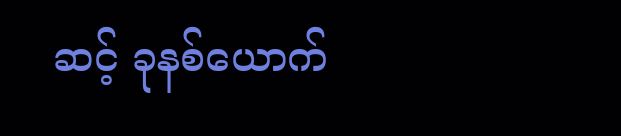ဆင့် ခုနစ်ယောက်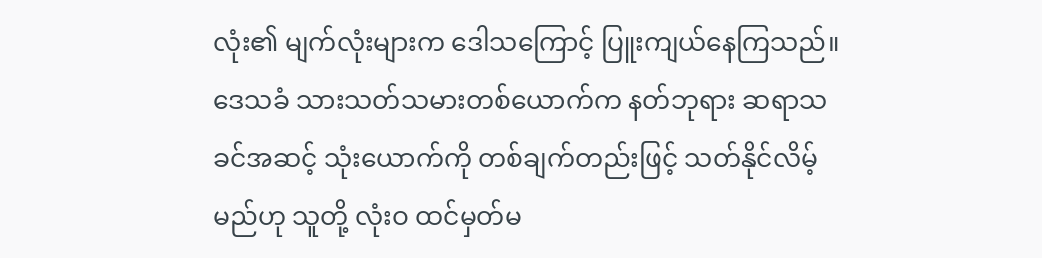လုံး၏ မျက်လုံးများက ‌ဒေါသကြောင့် ပြူးကျယ်နေကြသည်။
ဒေသခံ သားသတ်သမားတစ်ယောက်က နတ်ဘုရား ဆရာသခင်အဆင့် သုံးယောက်ကို တစ်ချက်တည်းဖြင့် သတ်နိုင်လိမ့်မည်ဟု သူတို့ လုံးဝ ထင်မှတ်မ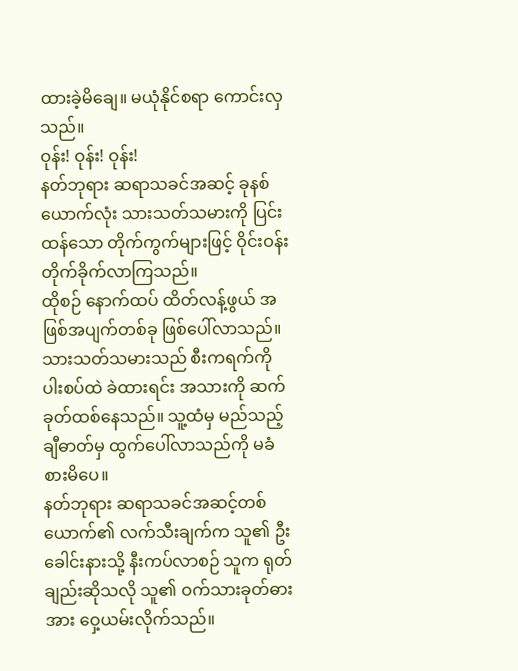ထားခဲ့မိချေ။ မယုံနိုင်စရာ ကောင်းလှသည်။
ဝုန်း! ဝုန်း! ဝုန်း!
နတ်ဘုရား ဆရာသခင်အဆင့် ခုနစ်ယောက်လုံး သားသတ်သမားကို ပြင်းထန်သော တိုက်ကွက်များဖြင့် ဝိုင်းဝန်းတိုက်ခိုက်လာကြသည်။
ထိုစဉ် နောက်ထပ် ထိတ်လန့်ဖွယ် အဖြစ်အပျက်တစ်ခု ဖြစ်ပေါ်လာသည်။
သားသတ်သမားသည် စီးကရက်ကို ပါးစပ်ထဲ ခဲထားရင်း အသားကို ဆက်ခုတ်ထစ်နေသည်။ သူ့ထံမှ မည်သည့် ချီဓာတ်မှ ထွက်ပေါ်လာသည်ကို မခံစားမိပေ။
နတ်ဘုရား ဆရာသခင်အဆင့်တစ်ယောက်၏ လက်သီးချက်က သူ၏ ဦးခေါင်းနားသို့ နီးကပ်လာစဉ် သူက ရုတ်ချည်းဆိုသလို သူ၏ ဝက်သားခုတ်ဓားအား ဝှေ့ယမ်းလိုက်သည်။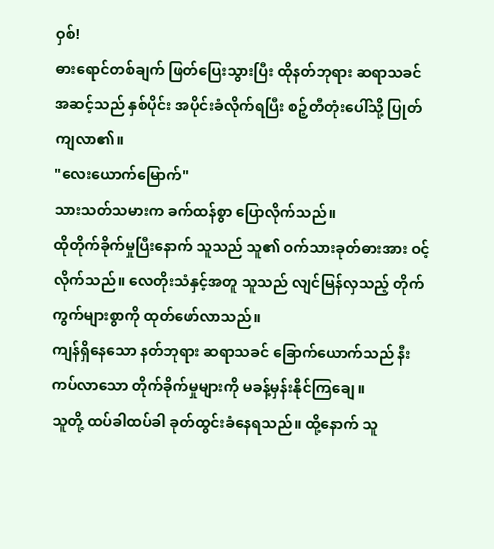ဝှစ်!
ဓားရောင်တစ်ချက် ဖြတ်ပြေးသွားပြီး ထိုနတ်ဘုရား ဆရာသခင်အဆင့်သည် နှစ်ပိုင်း အပိုင်းခံလိုက်ရပြီး စဉ့်တီတုံးပေါ်သို့ ပြုတ်ကျလာ၏။
"လေးယောက်မြောက်"
သားသတ်သမားက ခက်ထန်စွာ ပြောလိုက်သည်။
ထိုတိုက်ခိုက်မှုပြီးနောက် သူသည် သူ၏ ဝက်သားခုတ်ဓားအား ဝင့်လိုက်သည်။ လေတိုးသံနှင့်အတူ သူသည် လျင်မြန်လှသည့် တိုက်ကွက်များစွာကို ထုတ်ဖော်လာသည်။
ကျန်ရှိနေသော နတ်ဘုရား ဆရာသခင် ခြောက်ယောက်သည် နီးကပ်လာသော တိုက်ခိုက်မှုများကို မခန့်မှန်းနိုင်ကြချေ။
သူတို့ ထပ်ခါထပ်ခါ ခုတ်ထွင်းခံနေရသည်။ ထို့နောက် သူ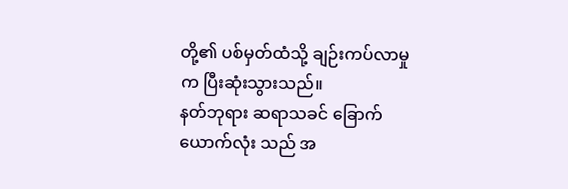တို့၏ ပစ်မှတ်ထံသို့ ချဉ်းကပ်လာမှုက ပြီးဆုံးသွားသည်။
နတ်ဘုရား ဆရာသခင် ခြောက်ယောက်လုံး သည် အ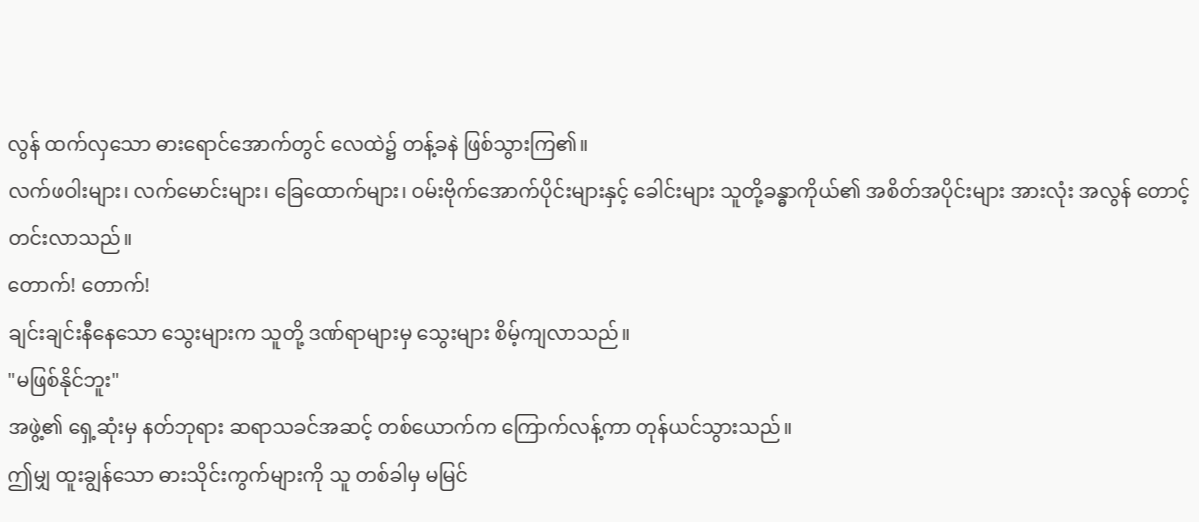လွန် ထက်လှသော ဓားရောင်အောက်တွင် လေထဲ၌ တန့်ခနဲ ဖြစ်သွားကြ၏။
လက်ဖဝါးများ၊ လက်မောင်းများ၊ ခြေထောက်များ၊ ဝမ်းဗိုက်အောက်ပိုင်းများနှင့် ခေါင်းများ သူတို့ခန္ဓာကိုယ်၏ အစိတ်အပိုင်းများ အားလုံး အလွန် တောင့်တင်းလာသည်။
တောက်! တောက်!
ချင်းချင်းနီနေသော သွေးများက သူတို့ ဒဏ်ရာများမှ သွေးများ စိမ့်ကျလာသည်။
"မဖြစ်နိုင်ဘူး"
အဖွဲ့၏ ရှေ့ဆုံးမှ နတ်ဘုရား ဆရာသခင်အဆင့် တစ်ယောက်က ကြောက်လန့်ကာ တုန်ယင်သွားသည်။
ဤမျှ ထူးချွန်သော ဓားသိုင်းကွက်များကို သူ တစ်ခါမှ မမြင်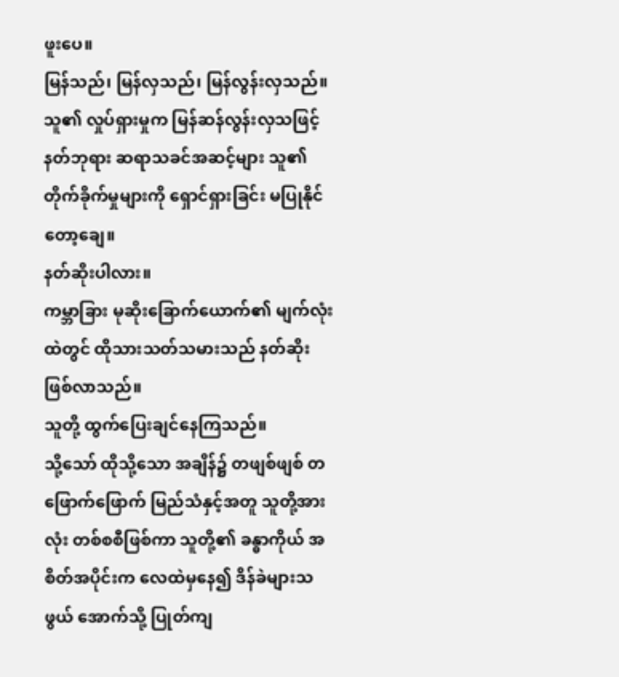ဖူးပေ။
မြန်သည်၊ မြန်လှသည်၊ မြန်လွန်းလှသည်။
သူ၏ လှုပ်ရှားမှုက မြန်ဆန်လွန်းလှသဖြင့် နတ်ဘုရား ဆရာသခင်အဆင့်များ သူ၏ တိုက်ခိုက်မှုများကို ရှောင်ရှားခြင်း မပြုနိုင်တော့ချေ။
နတ်ဆိုးပါလား။
ကမ္ဘာခြား မုဆိုးခြောက်ယောက်၏ မျက်လုံးထဲတွင် ထိုသားသတ်သမားသည် နတ်ဆိုး ဖြစ်လာသည်။
သူတို့ ထွက်ပြေးချင်နေကြသည်။
သို့သော် ထိုသို့သော အချိန်၌ တဖျစ်ဖျစ် တဖြောက်ဖြောက် မြည်သံနှင့်အတူ သူတို့အားလုံး တစ်စစီဖြစ်ကာ သူတို့၏ ခန္ဓာကိုယ် အစိတ်အပိုင်းက လေထဲမှနေ၍ ဒိန်ခဲများသဖွယ် အောက်သို့ ပြုတ်ကျ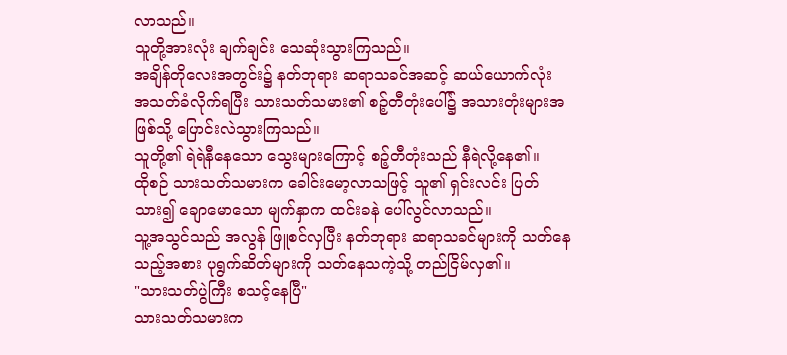လာသည်။
သူတို့အားလုံး ချက်ချင်း သေဆုံးသွားကြသည်။
အချိန်တိုလေးအတွင်း၌ နတ်ဘုရား ဆရာသခင်အဆင့် ဆယ်ယောက်လုံး အသတ်ခံလိုက်ရပြီး သားသတ်သမား၏ စဉ့်တီတုံးပေါ်၌ အသားတုံးများအဖြစ်သို့ ပြောင်းလဲသွားကြသည်။
သူတို့၏ ရဲရဲနီနေသော သွေးများကြောင့် စဉ့်တီတုံးသည် နီရဲလို့နေ၏။
ထိုစဉ် သားသတ်သမားက ခေါင်းမော့လာသဖြင့် သူ၏ ရှင်းလင်း ပြတ်သား၍ ချောမောသော မျက်နှာက ထင်းခနဲ ပေါ်လွင်လာသည်။
သူ့အသွင်သည် အလွန် ဖြူစင်လှပြီး နတ်ဘုရား ဆရာသခင်များကို သတ်နေသည့်အစား ပုရွက်ဆိတ်များကို သတ်နေသကဲ့သို့ တည်ငြိမ်လှ၏။
"သားသတ်ပွဲကြီး စသင့်နေပြီ"
သားသတ်သမားက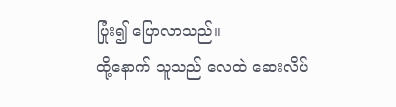ပြုံး၍ ပြောလာသည်။
ထို့နောက် သူသည် လေထဲ ဆေးလိပ်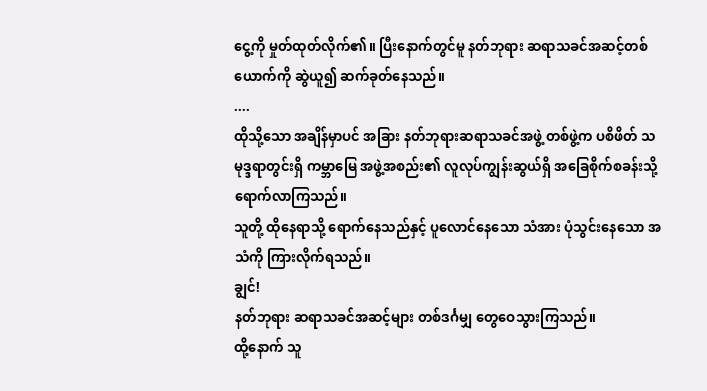ငွေ့ကို မှုတ်ထုတ်လိုက်၏။ ပြီးနောက်တွင်မူ နတ်ဘုရား ဆရာသခင်အဆင့်တစ်ယောက်ကို ဆွဲယူ၍ ဆက်ခုတ်နေသည်။
....
ထိုသို့သော အချိန်မှာပင် အခြား နတ်ဘုရားဆရာသခင်အဖွဲ့ တစ်ဖွဲ့က ပစိဖိတ် သမုဒ္ဒရာတွင်းရှိ ကမ္ဘာမြေ အဖွဲ့အစည်း၏ လူလုပ်ကျွန်းဆွယ်ရှိ အခြေစိုက်စခန်းသို့ ရောက်လာကြသည်။
သူတို့ ထိုနေရာသို့ ရောက်နေသည်နှင့် ပူလောင်နေသော သံအား ပုံသွင်းနေသော အသံကို ကြားလိုက်ရသည်။
ချွင်!
နတ်ဘုရား ဆရာသခင်အဆင့်များ တစ်ဒင်္ဂမျှ တွေဝေသွားကြသည်။
ထို့နောက် သူ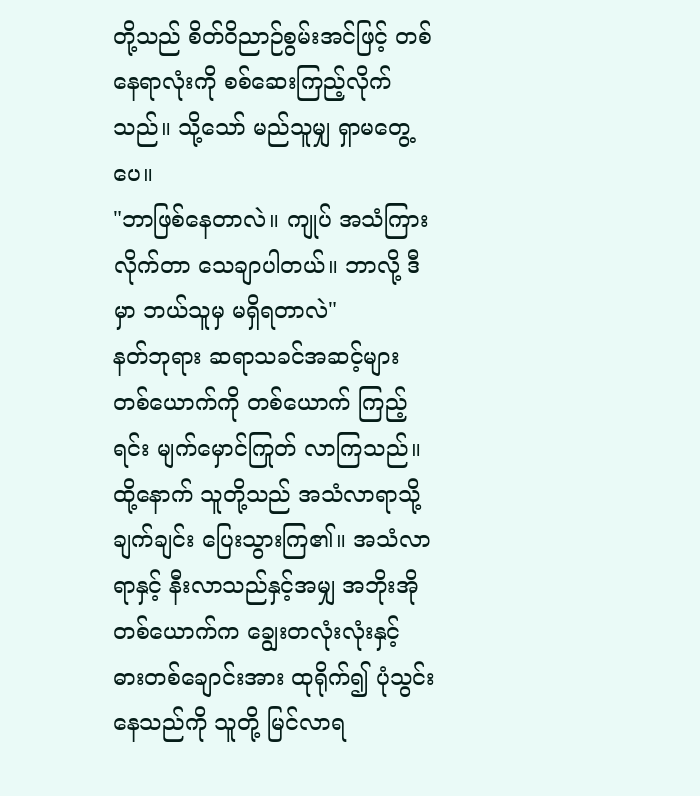တို့သည် စိတ်ဝိညာဉ်စွမ်းအင်ဖြင့် တစ်နေရာလုံးကို စစ်ဆေးကြည့်လိုက်သည်။ သို့သော် မည်သူမျှ ရှာမတွေ့ပေ။
"ဘာဖြစ်နေတာလဲ။ ကျုပ် အသံကြားလိုက်တာ သေချာပါတယ်။ ဘာလို့ ဒီမှာ ဘယ်သူမှ မရှိရတာလဲ"
နတ်ဘုရား ဆရာသခင်အဆင့်များ တစ်ယောက်ကို တစ်ယောက် ကြည့်ရင်း မျက်မှောင်ကြုတ် လာကြသည်။
ထို့နောက် သူတို့သည် အသံလာရာသို့ ချက်ချင်း ပြေးသွားကြ၏။ အသံလာရာနှင့် နီးလာသည်နှင့်အမျှ အဘိုးအိုတစ်ယောက်က ချွေးတလုံးလုံးနှင့် ဓားတစ်ချောင်းအား ထုရိုက်၍ ပုံသွင်းနေသည်ကို သူတို့ မြင်လာရ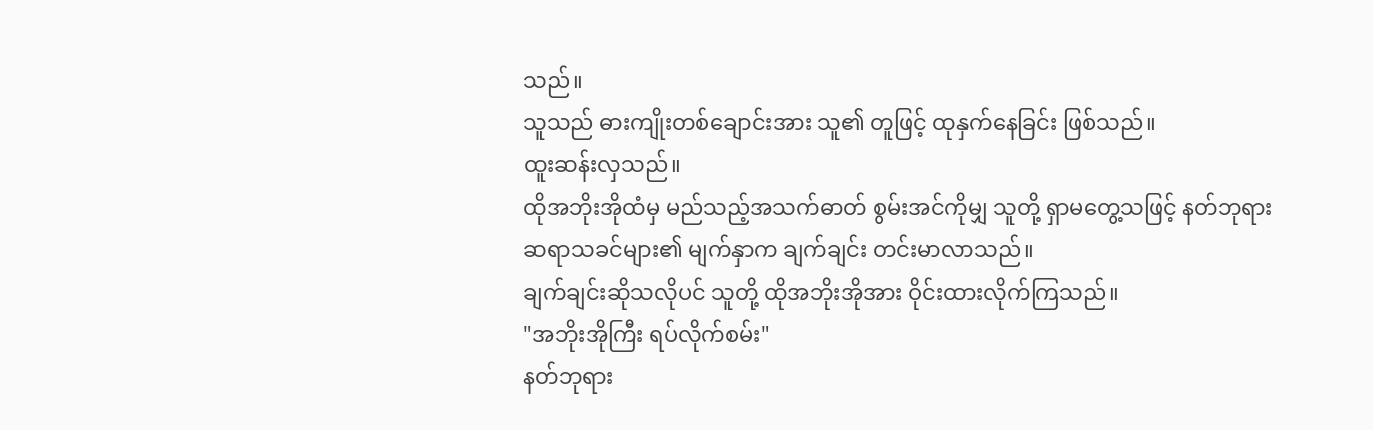သည်။
သူသည် ဓားကျိုးတစ်ချောင်းအား သူ၏ တူဖြင့် ထုနှက်နေခြင်း ဖြစ်သည်။
ထူးဆန်းလှသည်။
ထိုအဘိုးအိုထံမှ မည်သည့်အသက်ဓာတ် စွမ်းအင်ကိုမျှ သူတို့ ရှာမတွေ့သဖြင့် နတ်ဘုရား ဆရာသခင်များ၏ မျက်နှာက ချက်ချင်း တင်းမာလာသည်။
ချက်ချင်းဆိုသလိုပင် သူတို့ ထိုအဘိုးအိုအား ဝိုင်းထားလိုက်ကြသည်။
"အဘိုးအိုကြီး ရပ်လိုက်စမ်း"
နတ်ဘုရား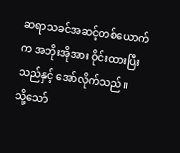ဆရာသခင်အဆင့်တစ်ယောက်က အဘိုးအိုအား ဝိုင်းထားပြီးသည်နှင့်‌ အော်လိုက်သည်။
သို့သော်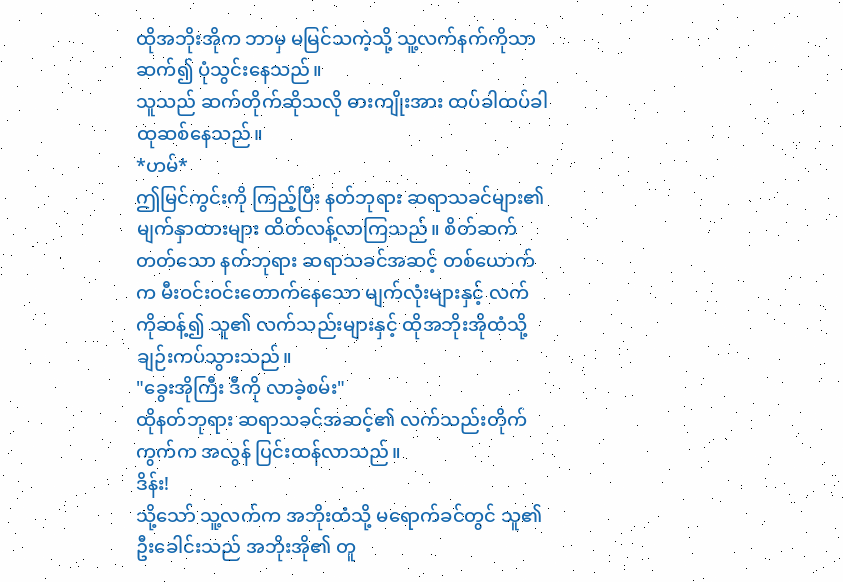ထိုအဘိုးအိုက ဘာမှ မမြင်သကဲ့သို့ သူ့လက်နက်ကိုသာ ဆက်၍ ပုံသွင်းနေသည်။
သူသည် ဆက်တိုက်ဆိုသလို ဓားကျိုးအား ထပ်ခါထပ်ခါ ထုဆစ်နေသည်။
*ဟမ်*
ဤမြင်ကွင်းကို ကြည့်ပြီး နတ်ဘုရား ဆရာသခင်များ၏ မျက်နှာထားများ ထိတ်လန့်လာကြသည်။ စိတ်ဆက်တတ်သော နတ်ဘုရား ဆရာသခင်အဆင့် တစ်ယောက်က မီးဝင်းဝင်းတောက်နေသော မျက်လုံးများနှင့် လက်ကိုဆန့်၍ သူ၏ လက်သည်းများနှင့် ထိုအဘိုးအိုထံသို့ ချဉ်းကပ်သွားသည်။
"ခွေးအိုကြီး ဒီကို လာခဲ့စမ်း"
ထိုနတ်ဘုရား ဆရာသခင်အဆင့်၏ လက်သည်းတိုက်ကွက်က အလွန် ပြင်းထန်လာသည်။
ဒိန်း!
သို့သော် သူ့လက်က အဘိုးထံသို့ မရောက်ခင်တွင် သူ၏ ဦးခေါင်းသည် အဘိုးအို၏ တူ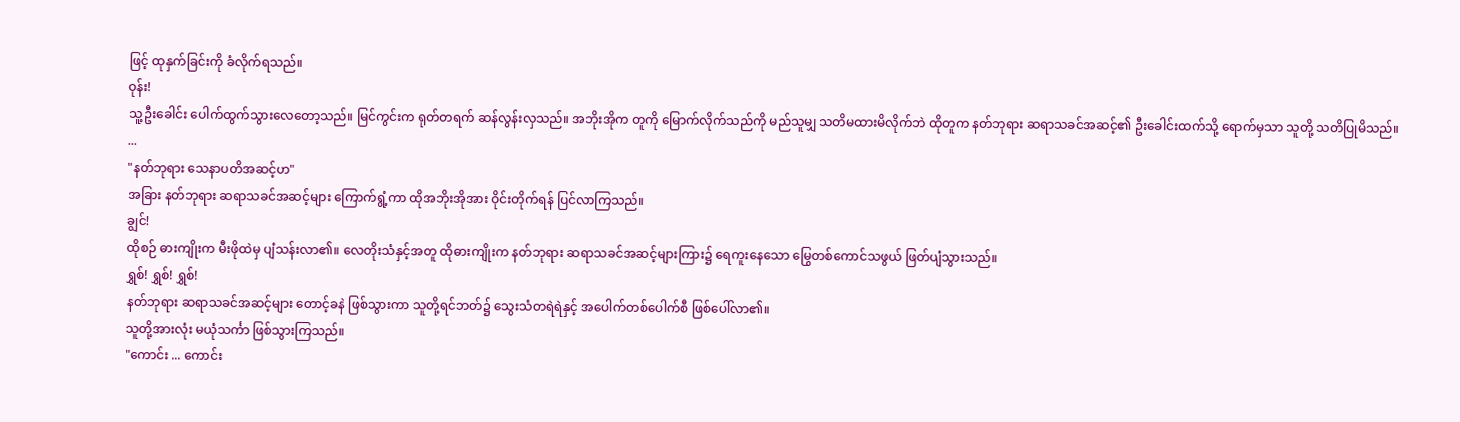ဖြင့် ထုနှက်ခြင်းကို ခံလိုက်ရသည်။
ဝုန်း!
သူ့ဦးခေါင်း ပေါက်ထွက်သွားလေတော့သည်။ မြင်ကွင်းက ရုတ်တရက် ဆန်လွန်းလှသည်။ အဘိုးအိုက တူကို မြောက်လိုက်သည်ကို မည်သူမျှ သတိမထားမိလိုက်ဘဲ ထိုတူက နတ်ဘုရား ဆရာသခင်အဆင့်၏ ဦးခေါင်းထက်သို့ ရောက်မှသာ သူတို့ သတိပြုမိသည်။
...
"နတ်ဘုရား သေနာပတိအဆင့်ဟ"
အခြား နတ်ဘုရား ဆရာသခင်အဆင့်များ ကြောက်ရွံ့ကာ ထိုအဘိုးအိုအား ဝိုင်းတိုက်ရန် ပြင်လာကြသည်။
ချွင်!
ထိုစဉ် ဓားကျိုးက မီးဖိုထဲမှ ပျံသန်းလာ၏။ လေတိုးသံနှင့်အတူ ထိုဓားကျိုးက နတ်ဘုရား ဆရာသခင်အဆင့်များကြား၌ ရေကူးနေသော မြွေတစ်ကောင်သဖွယ် ဖြတ်ပျံသွားသည်။
ရွှစ်! ရွှစ်! ရွှစ်!
နတ်ဘုရား ဆရာသခင်အဆင့်များ တောင့်ခနဲ ဖြစ်သွားကာ သူတို့ရင်ဘတ်၌ သွေးသံတရဲရဲနှင့် အပေါက်တစ်ပေါက်စီ ဖြစ်ပေါ်လာ၏။
သူတို့အားလုံး မယုံသင်္ကာ ဖြစ်သွားကြသည်။
"ကောင်း ... ကောင်း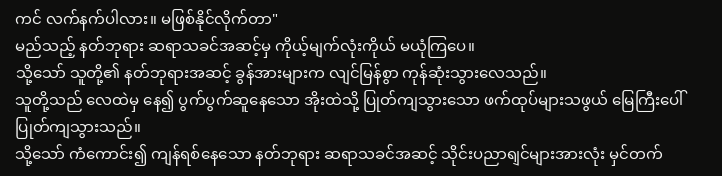ကင် လက်နက်ပါလား။ မဖြစ်နိုင်လိုက်တာ"
မည်သည့် နတ်ဘုရား ဆရာသခင်အဆင့်မှ ကိုယ့်မျက်လုံးကိုယ် မယုံကြပေ။
သို့သော် သူတို့၏ နတ်ဘုရားအဆင့် ခွန်အားများက လျင်မြန်စွာ ကုန်ဆုံးသွားလေသည်။
သူတို့သည် လေထဲမှ နေ၍ ပွက်ပွက်ဆူနေသော အိုးထဲသို့ ပြုတ်ကျသွားသော ဖက်ထုပ်များသဖွယ် မြေကြီးပေါ် ပြုတ်ကျသွားသည်။
သို့သော် ကံကောင်း၍ ကျန်ရစ်နေသော နတ်ဘုရား ဆရာသခင်အဆင့် သိုင်းပညာရျင်များအားလုံး မှင်တက်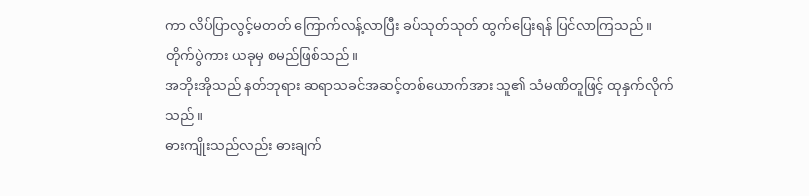ကာ လိပ်ပြာလွင့်မတတ် ကြောက်လန့်လာပြီး ခပ်သုတ်သုတ် ထွက်ပြေးရန် ပြင်လာကြသည်။
တိုက်ပွဲကား ယခုမှ စမည်ဖြစ်သည်။
အဘိုးအိုသည် နတ်ဘုရား ဆရာသခင်အဆင့်တစ်ယောက်အား သူ၏ သံမဏိတူဖြင့် ထုနှက်လိုက်သည်။
ဓားကျိုးသည်လည်း ဓားချက်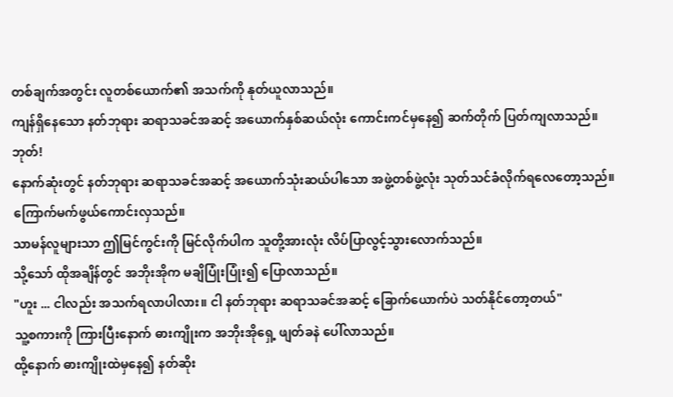တစ်ချက်အတွင်း လူတစ်ယောက်၏ အသက်ကို နုတ်ယူလာသည်။
ကျန်ရှိနေသော နတ်ဘုရား ဆရာသခင်အဆင့် အယောက်နှစ်ဆယ်လုံး ကောင်းကင်မှနေ၍ ဆက်တိုက် ပြတ်ကျလာသည်။
ဘုတ်!
နောက်ဆုံးတွင် နတ်ဘုရား ဆရာသခင်အဆင့် အယောက်သုံးဆယ်ပါသော အဖွဲ့တစ်ဖွဲ့လုံး သုတ်သင်ခံလိုက်ရလေတော့သည်။
ကြောက်မက်ဖွယ်ကောင်းလှသည်။
သာမန်လူများသာ ဤမြင်ကွင်းကို မြင်လိုက်ပါက သူတို့အားလုံး လိပ်ပြာလွင့်သွားလောက်သည်။
သို့သော် ထိုအချိန်တွင် အဘိုးအိုက မချိပြုံးပြုံး၍ ပြောလာသည်။
"ဟူး ... ငါလည်း အသက်ရလာပါလား။ ငါ နတ်ဘုရား ဆရာသခင်အဆင့် ခြောက်ယောက်ပဲ သတ်နိုင်တော့တယ်"
သူ့စကားကို ကြားပြီးနောက် ဓားကျိုးက အဘိုးအိုရှေ့ ဖျတ်ခနဲ ပေါ်လာသည်။
ထို့နောက် ဓားကျိုးထဲမှနေ၍ နတ်ဆိုး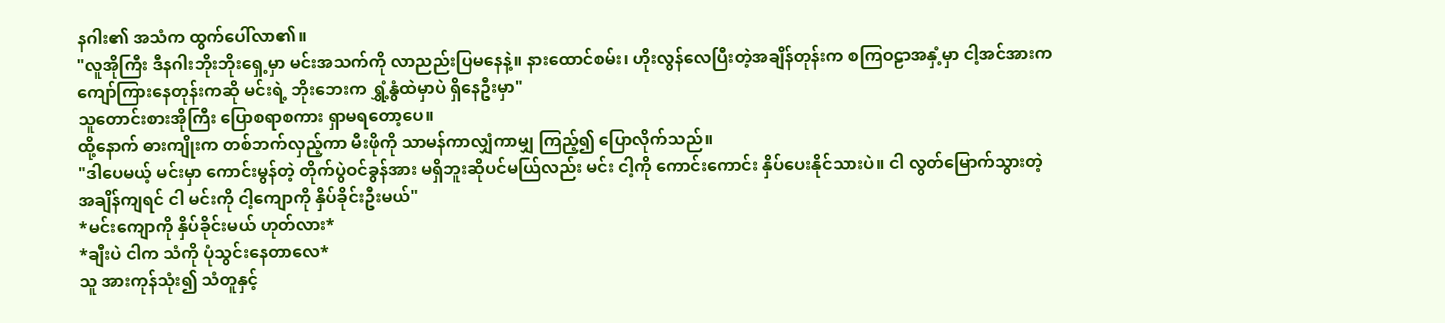နဂါး၏ အသံက ထွက်ပေါ်လာ၏။
"လူအိုကြီး ဒီနဂါးဘိုးဘိုးရှေ့မှာ မင်းအသက်ကို လာညည်းပြမနေနဲ့။ နားထောင်စမ်း၊ ဟိုးလွန်လေပြီးတဲ့အချိန်တုန်းက စကြဝဠာအနှံ့မှာ ငါ့အင်အားက ကျော်ကြားနေတုန်းကဆို မင်းရဲ့ ဘိုးဘေးက ရွှံ့နွံထဲမှာပဲ ရှိနေဦးမှာ"
သူတောင်းစားအိုကြီး ပြောစရာစကား ရှာမရတော့ပေ။
ထို့နောက် ဓားကျိုးက တစ်ဘက်လှည့်ကာ မီးဖိုကို သာမန်ကာလျှံကာမျှ ကြည့်၍ ပြောလိုက်သည်။
"ဒါပေမယ့် မင်းမှာ ကောင်းမွန်တဲ့ တိုက်ပွဲဝင်ခွန်အား မရှိဘူးဆိုပင်မယ်ြလည်း မင်း ငါ့ကို ကောင်းကောင်း နှိပ်ပေးနိုင်သားပဲ။ ငါ လွတ်မြောက်သွားတဲ့အချိန်ကျရင် ငါ မင်းကို ငါ့ကျောကို နှိပ်ခိုင်းဦးမယ်"
*မင်းကျောကို နှိပ်ခိုင်းမယ် ဟုတ်လား*
*ချီးပဲ ငါက သံကို ပုံသွင်းနေတာလေ*
သူ အားကုန်သုံး၍ သံတူနှင့်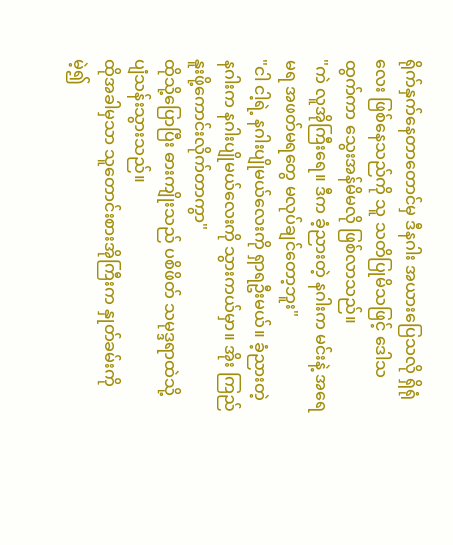ရိုက်နှက်နေတာတောင်မှ ဒီနဂါး အယားပြေသလို ရှိရုံလေး ဖြစ်နေသည်ကို သူ သတိပြုမိသဖြင့် ဒေါသထွက်ကာ သွေးအန်မိမလို ဖြစ်လာသည်။
"ကဲ လူအိုကြီးရေ။ ဒီက ခံ့ညားတဲ့ နဂါးက မင်းနဲ့ အရေမရ အဖတ်မရတွေ မလုပ်ချင်တော့ဘူး"
"ငါ ငါ့ရဲ့ နဂါးပျိုမယ်လေးကို ရှာရဦးမယ်။ ခံ့ညားတဲ့ နဂါးက နဂါးပျိုမယ်လေးကို သွားကယ်မှာ။ အိုး ကြည်နူးဖို့ကောင်းလိုက်တာကွာ"
ထိုသို့ပြောပြီး ဓားကျိုးသည် ပစိဖိတ် သမုဒ္ဒရာထဲသို့ ပျံသန်းသွားသည်။
ထိုအခါမှသာ သူတောင်းစားအိုကြီးက နှုတ်ခမ်းကို မဲ့၍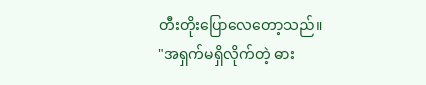တီးတိုးပြောလေတော့သည်။
"အရှက်မရှိလိုက်တဲ့ ဓား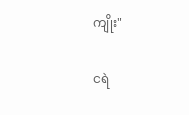ကျိုး"

ငရဲ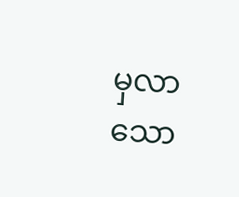မှလာသော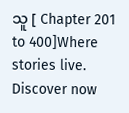သူ [ Chapter 201 to 400]Where stories live. Discover now